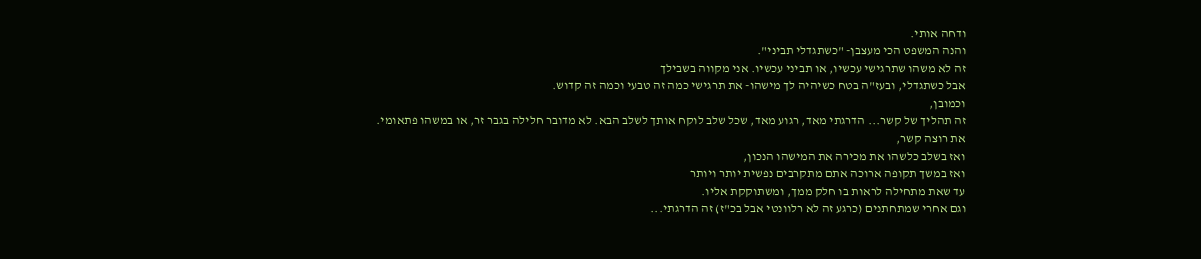ודחה אותי.
והנה המשפט הכי מעצבן- "כשתגדלי תביני".
זה לא משהו שתרגישי עכשיו, או תביני עכשיו. אני מקווה בשבילך
אבל כשתגדלי, ובעז"ה בטח כשיהיה לך מישהו- את תרגישי כמה זה טבעי וכמה זה קדוש.
וכמובן,
זה תהליך של קשר... הדרגתי מאד, רגוע מאד, שכל שלב לוקח אותך לשלב הבא. לא מדובר חלילה בגבר זר, או במשהו פתאומי.
את רוצה קשר,
ואז בשלב כלשהו את מכירה את המישהו הנכון,
ואז במשך תקופה ארוכה אתם מתקרבים נפשית יותר ויותר
עד שאת מתחילה לראות בו חלק ממך, ומשתוקקת אליו.
וגם אחרי שמתחתנים (כרגע זה לא רלוונטי אבל בכ"ז) זה הדרגתי...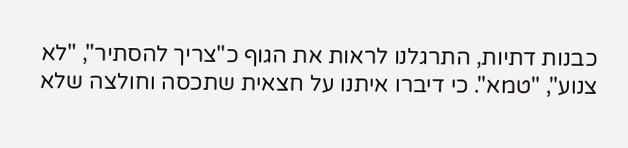כבנות דתיות, התרגלנו לראות את הגוף כ"צריך להסתיר", "לא צנוע", "טמא". כי דיברו איתנו על חצאית שתכסה וחולצה שלא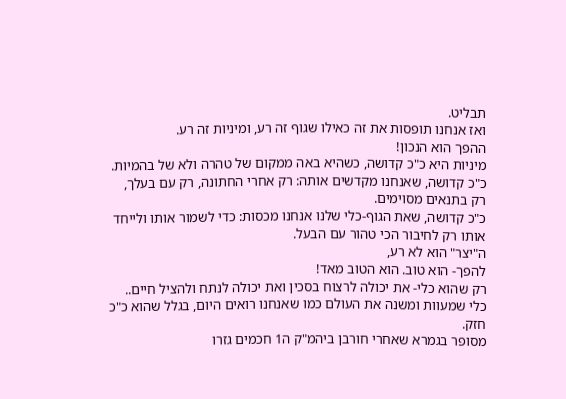תבליט.
ואז אנחנו תופסות את זה כאילו שגוף זה רע, ומיניות זה רע.
ההפך הוא הנכון!
מיניות היא כ"כ קדושה, כשהיא באה ממקום של טהרה ולא של בהמיות.
כ"כ קדושה, שאנחנו מקדשים אותה: רק אחרי החתונה, רק עם בעלך, רק בתנאים מסוימים.
כ"כ קדושה, שאת הגוף-כלי שלנו אנחנו מכסות: כדי לשמור אותו ולייחד אותו רק לחיבור הכי טהור עם הבעל.
ה"יצר" הוא לא רע,
להפך- הוא טוב. הוא הטוב מאד!
רק שהוא כלי- את יכולה לרצוח בסכין ואת יכולה לנתח ולהציל חיים..
כלי שמעוות ומשנה את העולם כמו שאנחנו רואים היום, בגלל שהוא כ"כ חזק.
מסופר בגמרא שאחרי חורבן ביהמ"ק ה1 חכמים גזרו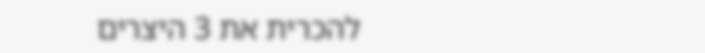להכרית את 3 היצרים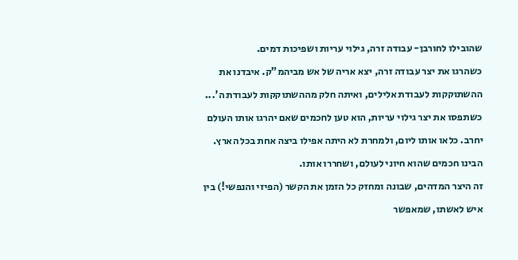שהובילו לחורבן- עבודה זרה, גילוי עריות ושפיכות דמים.
כשהרגו את יצר עבודה זרה, יצא אריה של אש מביהמ"ק. איבדנו את ההשתוקקות לעבודת אלילים, ואיתה חלק מההשתוקקות לעבודת ה'... כשתפסו את יצר גילוי עריות, הוא טען לחכמים שאם יהרגו אותו העולם יחרב. כלאו אותו ליום, ולמחרת לא היתה אפילו ביצה אחת בכל הארץ. הבינו חכמים שהוא חיוני לעולם, ושחררו אותו.
זה היצר המדהים, שבונה ומחזק כל הזמן את הקשר (הפיזי והנפשי!) בין איש לאשתו, שמאפשר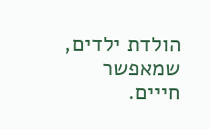הולדת ילדים, שמאפשר חייים.